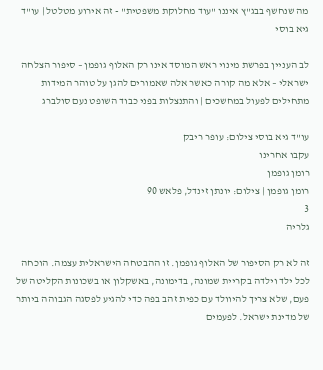מה שנחשף בבג"ץ איננו "עוד מחלוקת משפטית" - זה אירוע מטלטל | עו"ד גיא בוסי

לב העניין בפרשת מינוי ראש המוסד אינו רק האלוף גופמן – סיפור הצלחה ישראלי – אלא מה קורה כאשר אלה שאמורים להגן על טוהר המידות מתחילים לפעול במחשכים | והתנצלות בפני כבוד השופט נעם סולברג

עו"ד גיא בוסי צילום: עופר ריבק
עקבו אחרינו
רומן גופמן
רומן גופמן | צילום: יונתן זינדל, פלאש 90
3
גלריה

זה לא רק הסיפור של האלוף גופמן. זו ההבטחה הישראלית עצמה. הוכחה לכל ילד וילדה בקריית שמונה, בדימונה, באשקלון או בשכונות הקליטה של פעם, שלא צריך להיוולד עם כפית זהב בפה כדי להגיע לפסגה הגבוהה ביותר של מדינת ישראל. לפעמים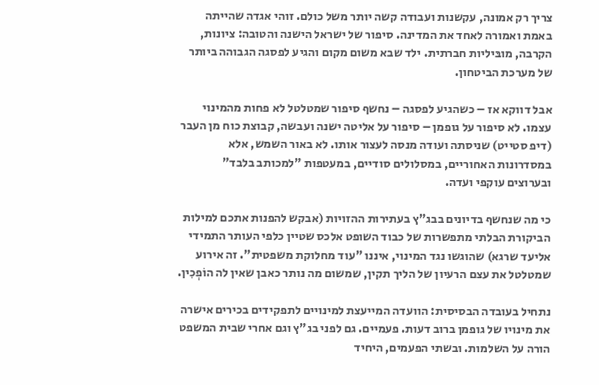צריך רק אמונה, עקשנות ועבודה קשה יותר משל כולם. זוהי אגדה שהייתה באמת ואמורה לאחד את המדינה. סיפור של ישראל הישנה והטובה: ציונות, הקרבה, מובּיליות חברתית. ילד שבא משום מקום והגיע לפסגה הגבוהה ביותר של מערכת הביטחון.

אבל דווקא אז – כשהגיע לפסגה – נחשף סיפור שמטלטל לא פחות מהמינוי עצמו. לא סיפור על גופמן – סיפור על אליטה ישנה ועבשה, קבוצת כוח מן העבר (דיפ סטייט) שניסתה ועודה מנסה לעצור אותו. לא באור השמש, אלא במסדרונות האחוריים, במסלולים סודיים, במעטפות "למכותב בלבד" ובערוצים עוקפי ועדה.

כי מה שנחשף בדיונים בבג"ץ בעתירות ההזויות (אבקש להפנות אתכם למילות הביקורת הבלתי מתפשרות של כבוד השופט אלכס שטיין כלפי העותר התמידי אליעד שרגא) שהוגשו נגד המינוי, איננו "עוד מחלוקת משפטית". זה אירוע שמטלטל את עצם הרעיון של הליך תקין, שמשום מה נותר כאבן שאין לה הוֹפְכִין.

נתחיל בעובדה הבסיסית: הוועדה המייעצת למינויים לתפקידים בכירים אישרה את מינויו של גופמן ברוב דעות. פעמיים. גם לפני בג"ץ וגם אחרי שבית המשפט הורה על השלמות. ובשתי הפעמים, היחיד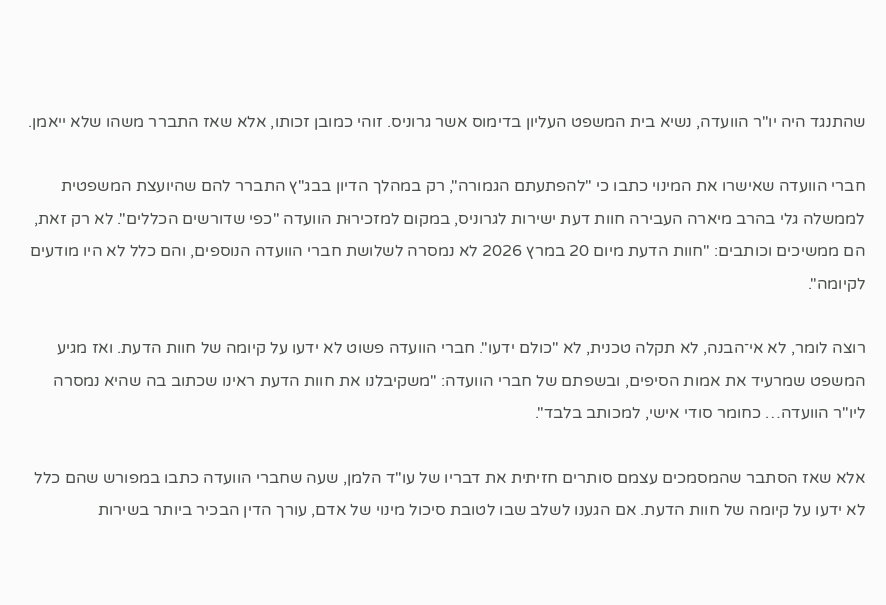שהתנגד היה יו"ר הוועדה, נשיא בית המשפט העליון בדימוס אשר גרוניס. זוהי כמובן זכותו, אלא שאז התברר משהו שלא ייאמן.

חברי הוועדה שאישרו את המינוי כתבו כי "להפתעתם הגמורה", רק במהלך הדיון בבג"ץ התברר להם שהיועצת המשפטית לממשלה גלי בהרב מיארה העבירה חוות דעת ישירות לגרוניס, במקום למזכירוּת הוועדה "כפי שדורשים הכללים". לא רק זאת, הם ממשיכים וכותבים: "חוות הדעת מיום 20 במרץ 2026 לא נמסרה לשלושת חברי הוועדה הנוספים, והם כלל לא היו מודעים לקיומה".

רוצה לומר, לא אי־הבנה, לא תקלה טכנית, לא "כולם ידעו". חברי הוועדה פשוט לא ידעו על קיומה של חוות הדעת. ואז מגיע המשפט שמרעיד את אמות הסיפים, ובשפתם של חברי הוועדה: "משקיבלנו את חוות הדעת ראינו שכתוב בה שהיא נמסרה ליו"ר הוועדה… כחומר סודי אישי, למכותב בלבד".

אלא שאז הסתבר שהמסמכים עצמם סותרים חזיתית את דבריו של עו"ד הלמן, שעה שחברי הוועדה כתבו במפורש שהם כלל לא ידעו על קיומה של חוות הדעת. אם הגענו לשלב שבו לטובת סיכול מינוי של אדם, עורך הדין הבכיר ביותר בשירות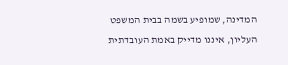המדינה, שמופיע בשמה בבית המשפט העליון, איננו מדייק באמת העובדתית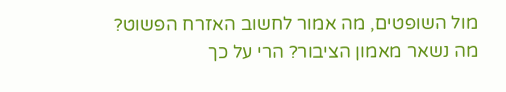מול השופטים, מה אמור לחשוב האזרח הפשוט? מה נשאר מאמון הציבור? הרי על כך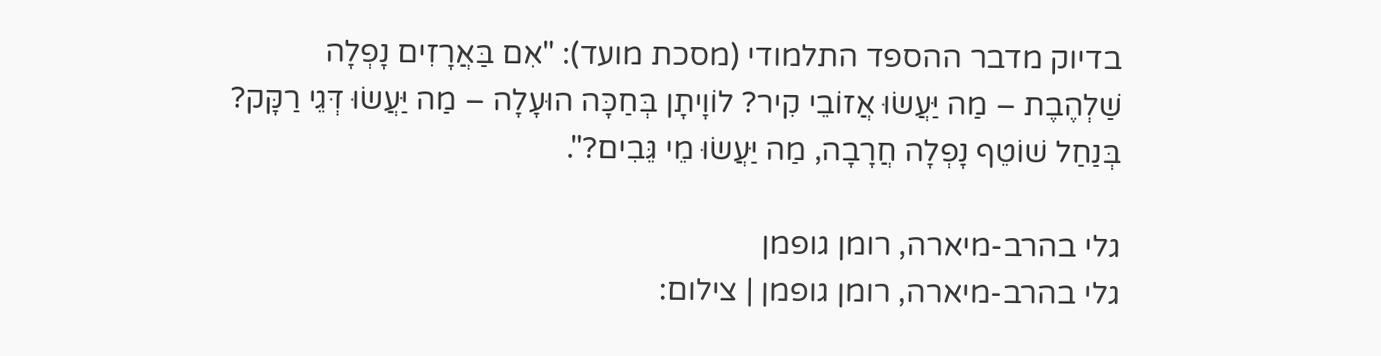בדיוק מדבר ההספד התלמודי (מסכת מועד): "אִם בַּאֲרָזִים נָפְלָה שַׁלְהֶבֶת – מַה יַּעֲשׂוּ אֲזוֹבֵי קִיר? לוֹוָיתָן בְּחַכָּה הוּעָלָה – מַה יַּעֲשׂוּ דְּגֵי רַקָּק? בְּנַחַל שׁוֹטֵף נָפְלָה חֲרָבָה, מַה יַּעֲשׂוּ מֵי גֵּבִים?".

גלי בהרב-מיארה, רומן גופמן
גלי בהרב-מיארה, רומן גופמן | צילום: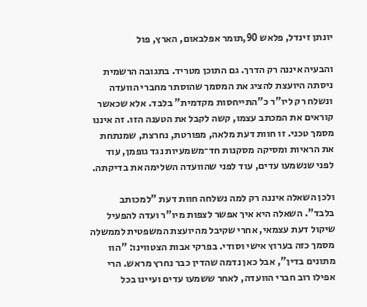יונתן זינדל, פלאש 90,תומר אפלבאום, הארץ, פול

והבעיה איננה רק הדרך. גם התוכן מטריד. בתגובה הרשמית ניסתה היועצת להציג את המסמך שהוסתר מחברי הוועדה ונשלח רק ליו"ר כ"התייחסות מקדמית" בלבד. אלא שכאשר קוראים את המכתב עצמו, קשה לקבל את הטענה הזו. זה איננו מסמך טכני. זו חוות דעת מלאה, מפורטת, נחרצת, שמנתחת את הראיות ומסיקה מסקנות חד־משמעיות נגד גופמן, עוד לפני שנשמעו עדים, עוד לפני שהוועדה השלימה את בדיקתה.

ולכן השאלה איננה רק למה נשלחה חוות דעת "למכותב בלבד". השאלה היא איך אפשר לצפות מיו"ר ועדה להפעיל שיקול דעת עצמאי, אחרי שקיבל מהיועצת המשפטית לממשלה מסמך כזה בערוץ אישי וסודי. בפרקי אבות הצטווינו: "הוו מתונים בדין", אבל כאן נדמה שהדין כבר נחרץ מראש. הרי אפילו רוב חברי הוועדה, לאחר ששמעו עדים ועיינו בכל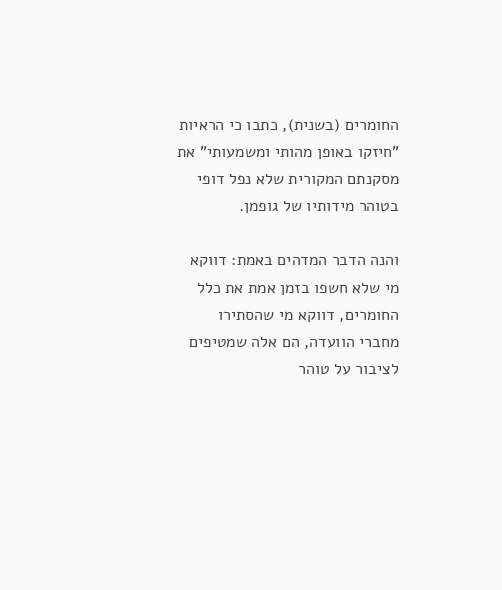החומרים (בשנית), כתבו כי הראיות "חיזקו באופן מהותי ומשמעותי" את מסקנתם המקורית שלא נפל דופי בטוהר מידותיו של גופמן.

והנה הדבר המדהים באמת: דווקא מי שלא חשפו בזמן אמת את כלל החומרים, דווקא מי שהסתירו מחברי הוועדה, הם אלה שמטיפים לציבור על טוהר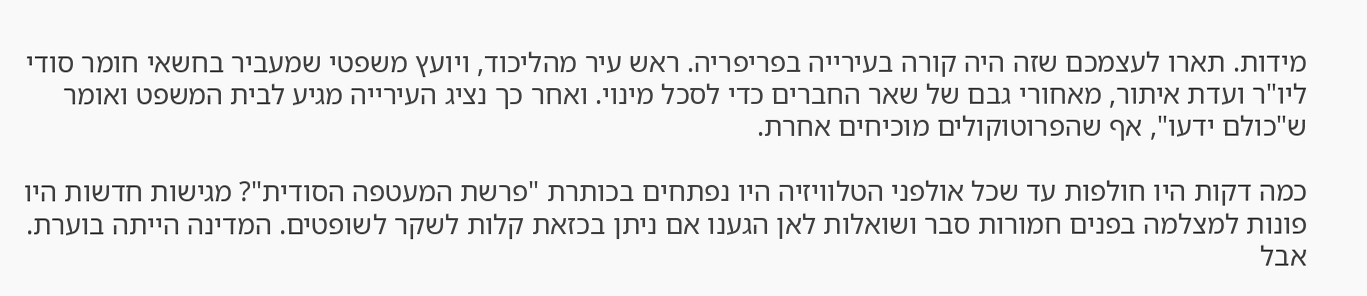מידות. תארו לעצמכם שזה היה קורה בעירייה בפריפריה. ראש עיר מהליכוד, ויועץ משפטי שמעביר בחשאי חומר סודי ליו"ר ועדת איתור, מאחורי גבם של שאר החברים כדי לסכל מינוי. ואחר כך נציג העירייה מגיע לבית המשפט ואומר ש"כולם ידעו", אף שהפרוטוקולים מוכיחים אחרת.

כמה דקות היו חולפות עד שכל אולפני הטלוויזיה היו נפתחים בכותרת "פרשת המעטפה הסודית"? מגישות חדשות היו פונות למצלמה בפנים חמורות סבר ושואלות לאן הגענו אם ניתן בכזאת קלות לשקר לשופטים. המדינה הייתה בוערת. אבל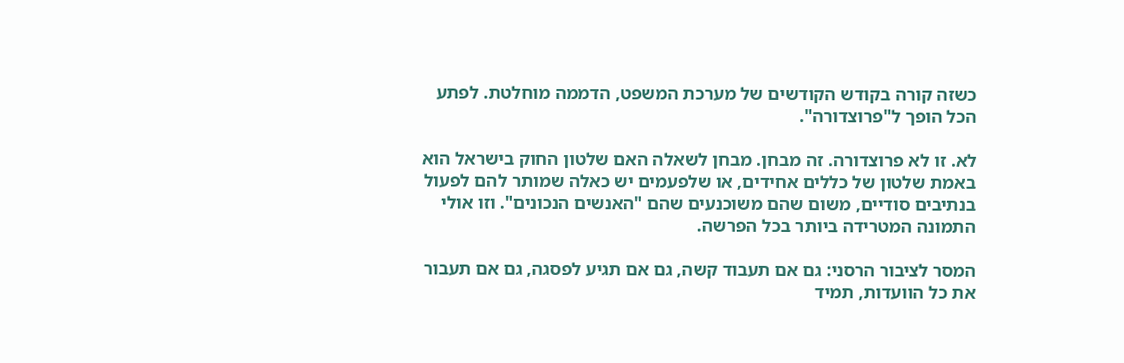כשזה קורה בקודש הקודשים של מערכת המשפט, הדממה מוחלטת. לפתע הכל הופך ל"פרוצדורה".

לא. זו לא פרוצדורה. זה מבחן. מבחן לשאלה האם שלטון החוק בישראל הוא באמת שלטון של כללים אחידים, או שלפעמים יש כאלה שמותר להם לפעול בנתיבים סודיים, משום שהם משוכנעים שהם "האנשים הנכונים". וזו אולי התמונה המטרידה ביותר בכל הפרשה.

המסר לציבור הרסני: גם אם תעבוד קשה, גם אם תגיע לפסגה, גם אם תעבור את כל הוועדות, תמיד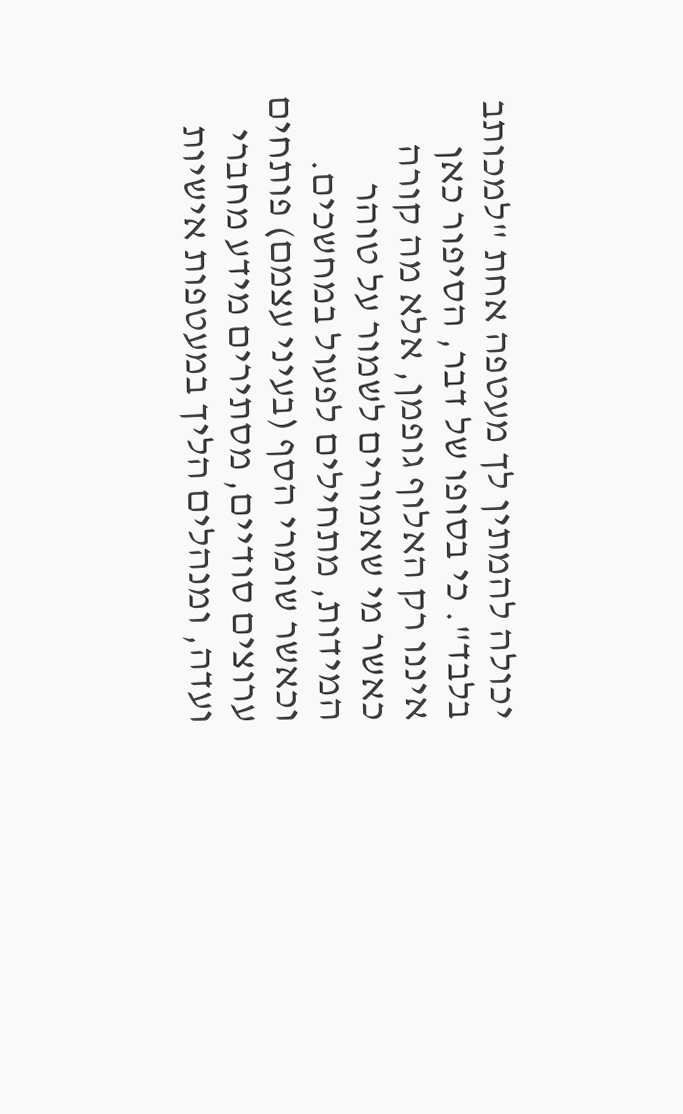יכולה להמתין לך מעטפה אחת "למכותב בלבד". כי בסופו של דבר, הסיפור כאן איננו רק האלוף גופמן, אלא מה קורה כאשר מי שאמורים לשמור על טוהר המידות, מתחילים לפעול במחשכים. וכאשר שומרי הסף (בעיני עצמם) פותחים ערוצים סודיים, מסתירים מידע מחברי ועדה, ומנהלים הליך במעטפות אישיות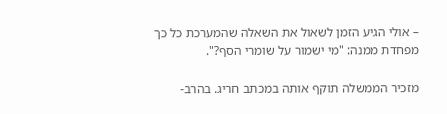– אולי הגיע הזמן לשאול את השאלה שהמערכת כל כך מפחדת ממנה: "מי ישמור על שומרי הסף?".

מזכיר הממשלה תוקף אותה במכתב חריג. בהרב-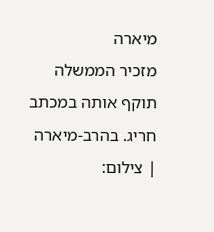מיארה
מזכיר הממשלה תוקף אותה במכתב חריג. בהרב-מיארה | צילום: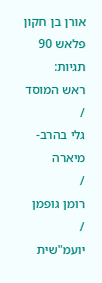אורן בן חקון פלאש 90
תגיות:
ראש המוסד
/
גלי בהרב-מיארה
/
רומן גופמן
/
יועמ"שית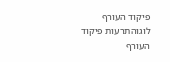פיקוד העורף לוגוהתרעות פיקוד העורף